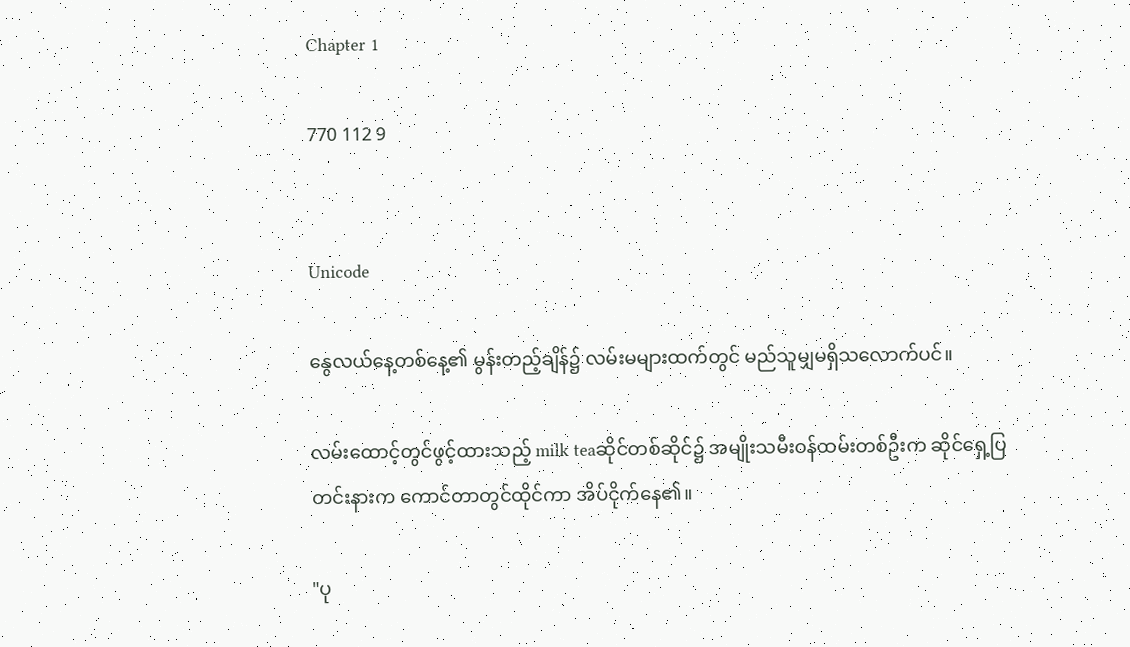Chapter 1

770 112 9


Unicode

နွေလယ်နေ့တစ်နေ့၏ မွန်းတည့်ချိန်၌ လမ်းမများထက်တွင် မည်သူမျှမရှိသလောက်ပင်။

လမ်းထောင့်တွင်ဖွင့်ထားသည့် milk teaဆိုင်တစ်ဆိုင်၌ အမျိုးသမီးဝန်ထမ်းတစ်ဦးက ဆိုင်ရှေ့ပြတင်းနားက ကောင်တာတွင်ထိုင်ကာ အိပ်ငိုက်နေ၏။

"ပု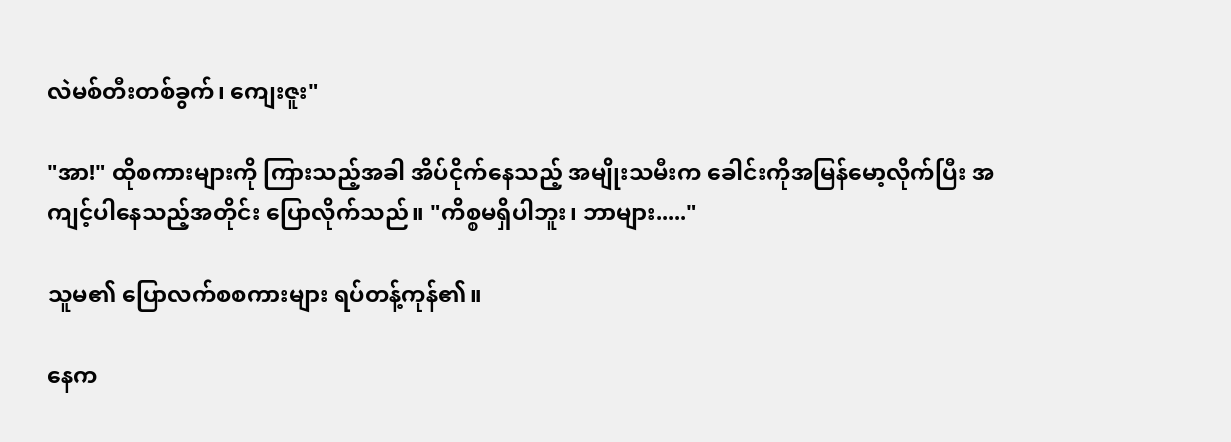လဲမစ်တီးတစ်ခွက်၊ ကျေးဇူး"

"အာ!" ထိုစကားများကို ကြားသည့်အခါ အိပ်ငိုက်နေသည့် အမျိုးသမီးက ခေါင်းကိုအမြန်မော့လိုက်ပြီး အကျင့်ပါနေသည့်အတိုင်း ပြောလိုက်သည်။ "ကိစ္စမရှိပါဘူး၊ ဘာများ....."

သူမ၏ ပြောလက်စစကားများ ရပ်တန့်ကုန်၏။

နေက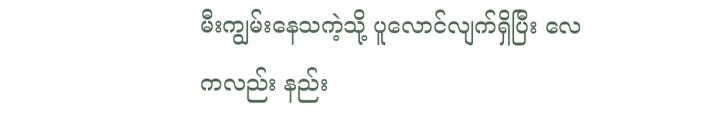မီးကျွမ်းနေသကဲ့သို့ ပူလောင်လျက်ရှိပြီး လေကလည်း နည်း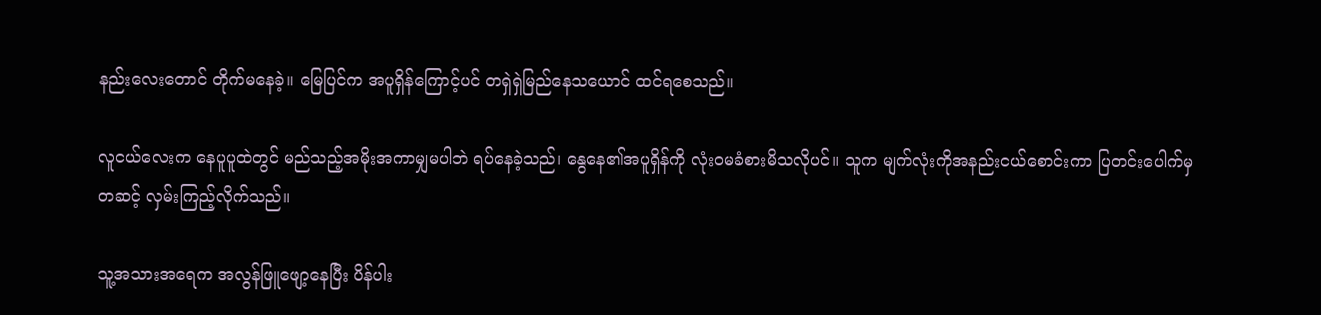နည်းလေးတောင် တိုက်မနေခဲ့။ မြေပြင်က အပူရှိန်ကြောင့်ပင် တရှဲရှဲမြည်နေသယောင် ထင်ရစေသည်။

လူငယ်လေးက နေပူပူထဲတွင် မည်သည့်အမိုးအကာမျှမပါဘဲ ရပ်နေခဲ့သည်၊ နွေနေ၏အပူရှိန်ကို လုံးဝမခံစားမိသလိုပင်။ သူက မျက်လုံးကိုအနည်းငယ်စောင်းကာ ပြတင်းပေါက်မှတဆင့် လှမ်းကြည့်လိုက်သည်။

သူ့အသားအရေက အလွန်ဖြူဖျော့နေပြီး ပိန်ပါး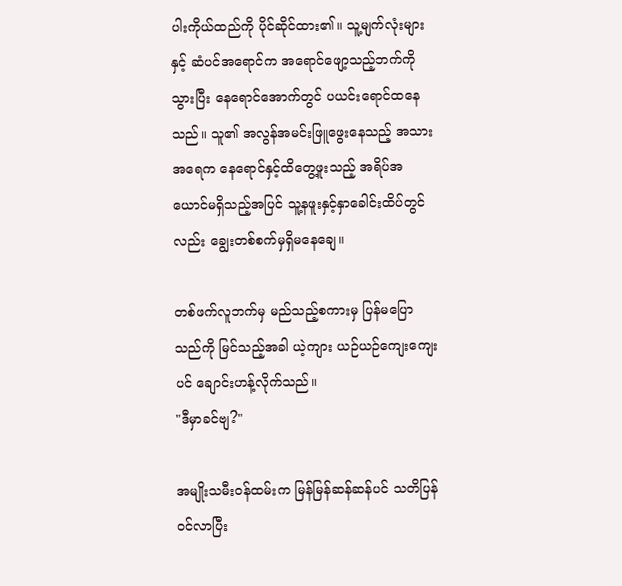ပါးကိုယ်ထည်ကို ပိုင်ဆိုင်ထား၏။ သူ့မျက်လုံးများနှင့် ဆံပင်အရောင်က အရောင်ဖျော့သည့်ဘက်ကိုသွားပြီး နေရောင်အောက်တွင် ပယင်းရောင်ထနေသည်။ သူ၏ အလွန်အမင်းဖြူဖွေးနေသည့် အသားအရေက နေရောင်နှင့်ထိတွေ့ဖူးသည့် အရိပ်အယောင်မရှိသည့်အပြင် သူ့နဖူးနှင့်နှာခေါင်းထိပ်တွင်လည်း ချွေးတစ်စက်မှရှိမနေချေ။

တစ်ဖက်လူဘက်မှ မည်သည့်စကားမှ ပြန်မပြောသည်ကို မြင်သည့်အခါ ယဲ့ကျား ယဉ်ယဉ်ကျေးကျေးပင် ချောင်းဟန့်လိုက်သည်။
"ဒီမှာခင်ဗျ?"

အမျိုးသမီးဝန်ထမ်းက မြန်မြန်ဆန်ဆန်ပင် သတိပြန်ဝင်လာပြီး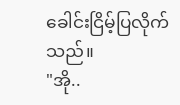ခေါင်းငြိမ့်ပြလိုက်သည်။
"အို..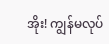အိုး! ကျွန်မလုပ်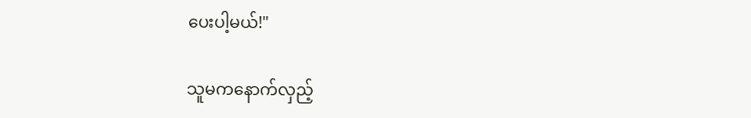ပေးပါ့မယ်!"

သူမကနောက်လှည့်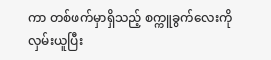ကာ တစ်ဖက်မှာရှိသည့် စက္ကူခွက်လေးကို လှမ်းယူပြီး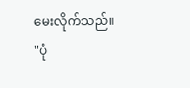မေးလိုက်သည်။
"ပုံ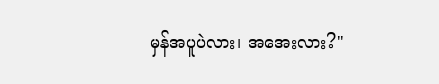မှန်အပူပဲလား၊ အအေးလား?"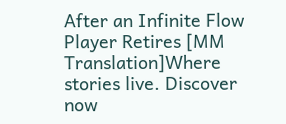After an Infinite Flow Player Retires [MM Translation]Where stories live. Discover now